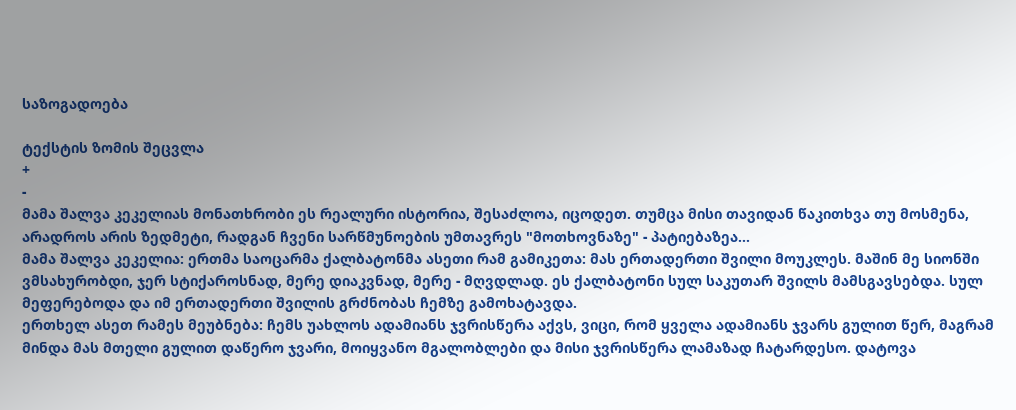საზოგადოება

ტექსტის ზომის შეცვლა
+
-
მამა შალვა კეკელიას მონათხრობი ეს რეალური ისტორია, შესაძლოა, იცოდეთ. თუმცა მისი თავიდან წაკითხვა თუ მოსმენა, არადროს არის ზედმეტი, რადგან ჩვენი სარწმუნოების უმთავრეს "მოთხოვნაზე" - პატიებაზეა...
მამა შალვა კეკელია: ერთმა საოცარმა ქალბატონმა ასეთი რამ გამიკეთა: მას ერთადერთი შვილი მოუკლეს. მაშინ მე სიონში ვმსახურობდი, ჯერ სტიქაროსნად, მერე დიაკვნად, მერე - მღვდლად. ეს ქალბატონი სულ საკუთარ შვილს მამსგავსებდა. სულ მეფერებოდა და იმ ერთადერთი შვილის გრძნობას ჩემზე გამოხატავდა.
ერთხელ ასეთ რამეს მეუბნება: ჩემს უახლოს ადამიანს ჯვრისწერა აქვს, ვიცი, რომ ყველა ადამიანს ჯვარს გულით წერ, მაგრამ მინდა მას მთელი გულით დაწერო ჯვარი, მოიყვანო მგალობლები და მისი ჯვრისწერა ლამაზად ჩატარდესო. დატოვა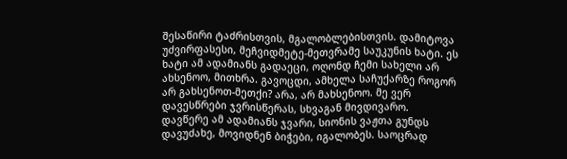შესაწირი ტაძრისთვის, მგალობლებისთვის. დამიტოვა უძვირფასესი, მეჩვიდმეტე-მეთვრამე საუკუნის ხატი. ეს ხატი ამ ადამიანს გადაეცი, ოღონდ ჩემი სახელი არ ახსენოო, მითხრა. გავოცდი, ამხელა საჩუქარზე როგორ არ გახსენოთ-მეთქი? არა, არ მახსენოო. მე ვერ დავესწრები ჯვრისწერას, სხვაგან მივდივარო.
დავწერე ამ ადამიანს ჯვარი, სიონის ვაჟთა გუნდს დავუძახე, მოვიდნენ ბიჭები, იგალობეს. საოცრად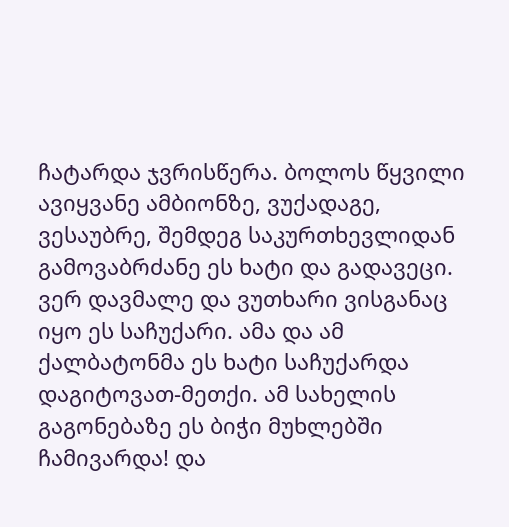ჩატარდა ჯვრისწერა. ბოლოს წყვილი ავიყვანე ამბიონზე, ვუქადაგე, ვესაუბრე, შემდეგ საკურთხევლიდან გამოვაბრძანე ეს ხატი და გადავეცი. ვერ დავმალე და ვუთხარი ვისგანაც იყო ეს საჩუქარი. ამა და ამ ქალბატონმა ეს ხატი საჩუქარდა დაგიტოვათ-მეთქი. ამ სახელის გაგონებაზე ეს ბიჭი მუხლებში ჩამივარდა! და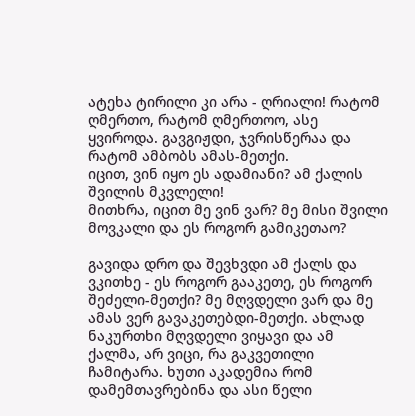ატეხა ტირილი კი არა - ღრიალი! რატომ ღმერთო, რატომ ღმერთოო, ასე ყვიროდა. გავგიჟდი, ჯვრისწერაა და რატომ ამბობს ამას-მეთქი.
იცით, ვინ იყო ეს ადამიანი? ამ ქალის შვილის მკვლელი!
მითხრა, იცით მე ვინ ვარ? მე მისი შვილი მოვკალი და ეს როგორ გამიკეთაო?

გავიდა დრო და შევხვდი ამ ქალს და ვკითხე - ეს როგორ გააკეთე, ეს როგორ შეძელი-მეთქი? მე მღვდელი ვარ და მე ამას ვერ გავაკეთებდი-მეთქი. ახლად ნაკურთხი მღვდელი ვიყავი და ამ ქალმა, არ ვიცი, რა გაკვეთილი ჩამიტარა. ხუთი აკადემია რომ დამემთავრებინა და ასი წელი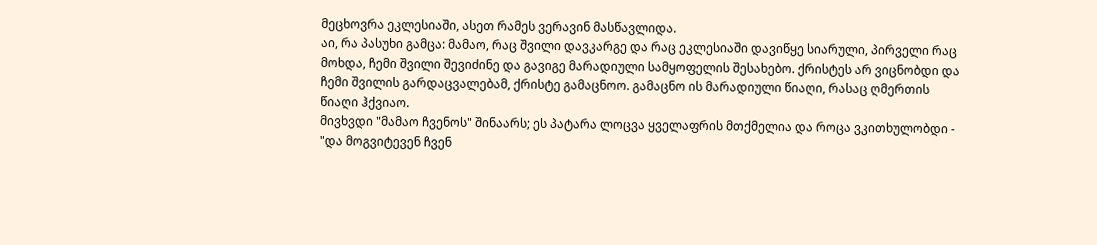მეცხოვრა ეკლესიაში, ასეთ რამეს ვერავინ მასწავლიდა.
აი, რა პასუხი გამცა: მამაო, რაც შვილი დავკარგე და რაც ეკლესიაში დავიწყე სიარული, პირველი რაც მოხდა, ჩემი შვილი შევიძინე და გავიგე მარადიული სამყოფელის შესახებო. ქრისტეს არ ვიცნობდი და ჩემი შვილის გარდაცვალებამ, ქრისტე გამაცნოო. გამაცნო ის მარადიული წიაღი, რასაც ღმერთის წიაღი ჰქვიაო.
მივხვდი "მამაო ჩვენოს" შინაარს; ეს პატარა ლოცვა ყველაფრის მთქმელია და როცა ვკითხულობდი - "და მოგვიტევენ ჩვენ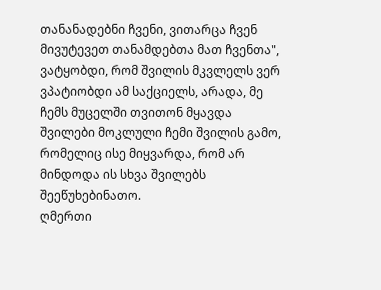თანანადებნი ჩვენი, ვითარცა ჩვენ მივუტევეთ თანამდებთა მათ ჩვენთა", ვატყობდი, რომ შვილის მკვლელს ვერ ვპატიობდი ამ საქციელს, არადა, მე ჩემს მუცელში თვითონ მყავდა შვილები მოკლული ჩემი შვილის გამო, რომელიც ისე მიყვარდა, რომ არ მინდოდა ის სხვა შვილებს შეეწუხებინათო.
ღმერთი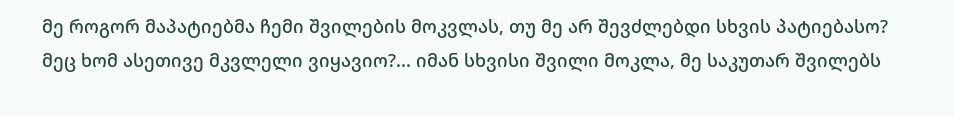მე როგორ მაპატიებმა ჩემი შვილების მოკვლას, თუ მე არ შევძლებდი სხვის პატიებასო? მეც ხომ ასეთივე მკვლელი ვიყავიო?... იმან სხვისი შვილი მოკლა, მე საკუთარ შვილებს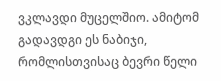ვკლავდი მუცელშიო. ამიტომ გადავდგი ეს ნაბიჯი, რომლისთვისაც ბევრი წელი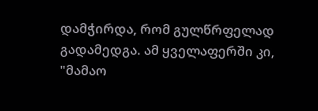დამჭირდა, რომ გულწრფელად გადამედგა. ამ ყველაფერში კი, "მამაო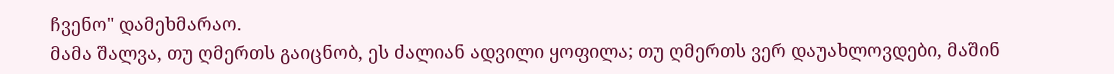ჩვენო" დამეხმარაო.
მამა შალვა, თუ ღმერთს გაიცნობ, ეს ძალიან ადვილი ყოფილა; თუ ღმერთს ვერ დაუახლოვდები, მაშინ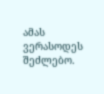ამას ვერასოდეს შეძლებო.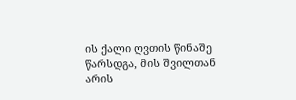ის ქალი ღვთის წინაშე წარსდგა, მის შვილთან არის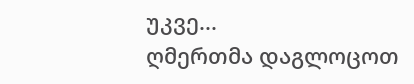უკვე...
ღმერთმა დაგლოცოთ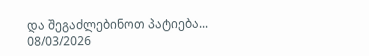და შეგაძლებინოთ პატიება...
08/03/2026